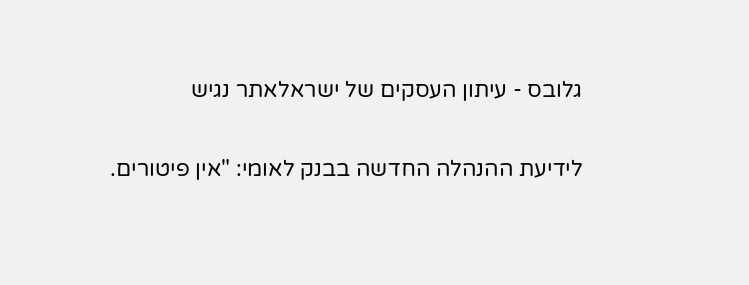גלובס - עיתון העסקים של ישראלאתר נגיש

לידיעת ההנהלה החדשה בבנק לאומי: "אין פיטורים.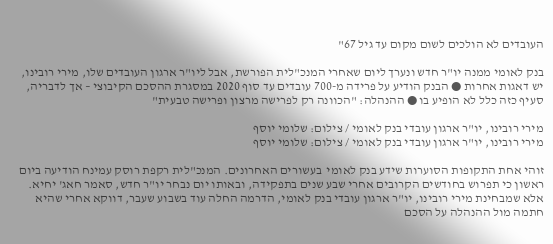העובדים לא הולכים לשום מקום עד גיל 67"

בנק לאומי ממנה יו"ר חדש ונערך ליום שאחרי המנכ"לית הפורשת, אבל ליו"ר ארגון העובדים שלו, מירי רובינו, יש דאגות אחרות ● הבנק הודיע על פרידה מ-700 עובדים עד סוף 2020 במסגרת ההסכם הקיבוצי – אך לדבריה, סעיף כזה כלל לא הופיע בו ● ההנהלה: "הכוונה רק לפרישה מרצון ופרישה טבעית"

מירי רובינו, יו"ר ארגון עובדי בנק לאומי / צילום: שלומי יוסף
מירי רובינו, יו"ר ארגון עובדי בנק לאומי / צילום: שלומי יוסף

זוהי אחת התקופות הסוערות שידע בנק לאומי  בעשורים האחרונים. המנכ"לית רקפת רוסק עמינח הודיעה ביום ראשון כי תפרוש בחודשים הקרובים אחרי שבע שנים בתפקידה, ובאותו יום נבחר יו"ר חדש, סאמר חאג' יחיא. אלא שמבחינת מירי רובינו, יו"ר ארגון עובדי בנק לאומי, הדרמה החלה עוד בשבוע שעבר, דווקא אחרי שהיא חתמה מול ההנהלה על הסכם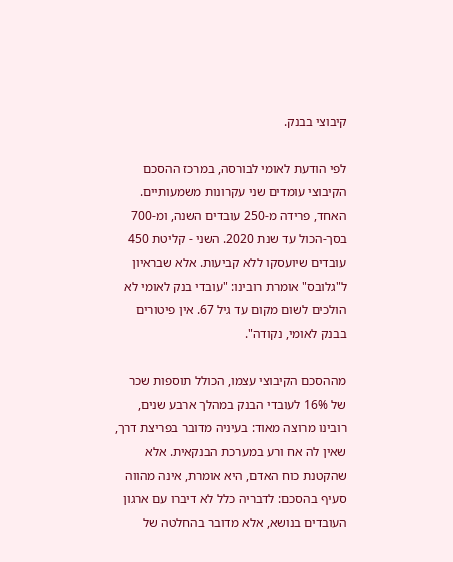קיבוצי בבנק.

לפי הודעת לאומי לבורסה, במרכז ההסכם הקיבוצי עומדים שני עקרונות משמעותיים. האחד, פרידה מ-250 עובדים השנה, ומ-700 בסך-הכול עד שנת 2020. השני - קליטת 450 עובדים שיועסקו ללא קביעות. אלא שבראיון ל"גלובס" אומרת רובינו: "עובדי בנק לאומי לא הולכים לשום מקום עד גיל 67. אין פיטורים בבנק לאומי, נקודה".

מההסכם הקיבוצי עצמו, הכולל תוספות שכר של 16% לעובדי הבנק במהלך ארבע שנים, רובינו מרוצה מאוד: בעיניה מדובר בפריצת דרך, שאין לה אח ורע במערכת הבנקאית. אלא שהקטנת כוח האדם, היא אומרת, אינה מהווה סעיף בהסכם: לדבריה כלל לא דיברו עם ארגון העובדים בנושא, אלא מדובר בהחלטה של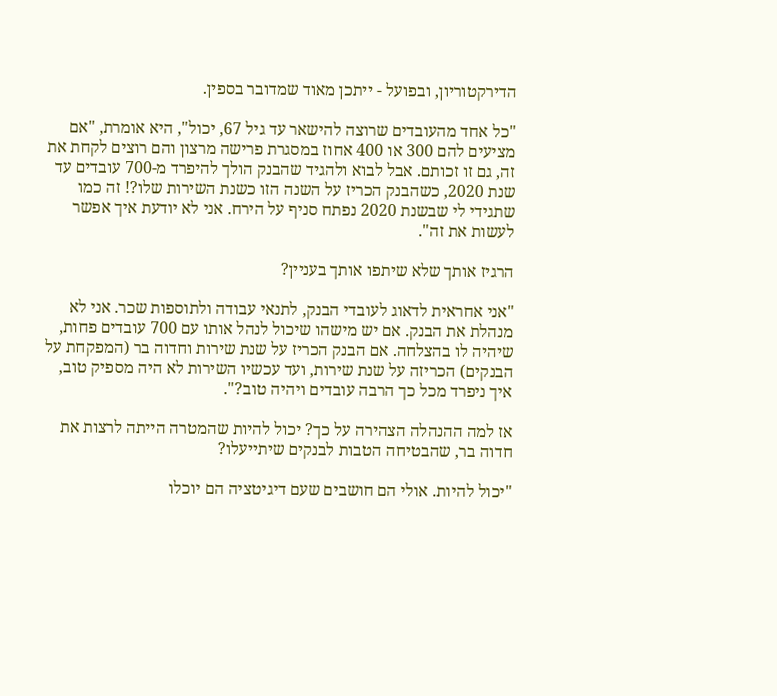הדירקטוריון, ובפועל - ייתכן מאוד שמדובר בספין.

"כל אחד מהעובדים שרוצה להישאר עד גיל 67, יכול", היא אומרת, "אם מציעים להם 300 או 400 אחוז במסגרת פרישה מרצון והם רוצים לקחת את זה, גם זו זכותם. אבל לבוא ולהגיד שהבנק הולך להיפרד מ-700 עובדים עד שנת 2020, כשהבנק הכריז על השנה הזו כשנת השירות שלו?! זה כמו שתגידי לי שבשנת 2020 נפתח סניף על הירח. אני לא יודעת איך אפשר לעשות את זה".

הרגיז אותך שלא שיתפו אותך בעניין?

"אני אחראית לדאוג לעובדי הבנק, לתנאי עבודה ולתוספות שכר. אני לא מנהלת את הבנק. אם יש מישהו שיכול לנהל אותו עם 700 עובדים פחות, שיהיה לו בהצלחה. אם הבנק הכריז על שנת שירות וחדוה בר (המפקחת על הבנקים) הכריזה על שנת שירות, ועד עכשיו השירות לא היה מספיק טוב, איך ניפרד מכל כך הרבה עובדים ויהיה טוב?".

אז למה ההנהלה הצהירה על כך? יכול להיות שהמטרה הייתה לרצות את חדוה בר, שהבטיחה הטבות לבנקים שיתייעלו?

"יכול להיות. אולי הם חושבים שעם דיגיטציה הם יוכלו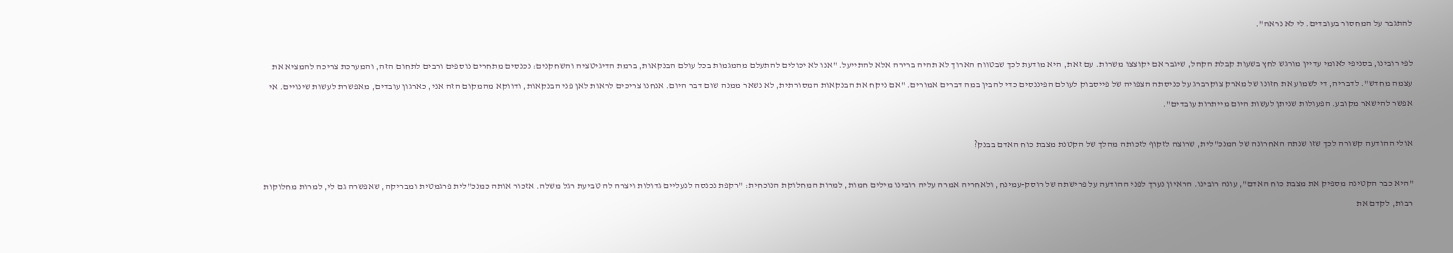להתגבר על המחסור בעובדים. לי לא נראה".

לפי רובינו, בסניפי לאומי עדיין מורגש לחץ בשעות קבלת הקהל, שיגבר אם יקוצצו משרות. עם זאת, היא מודעת לכך שבטווח הארוך לא תהיה ברירה אלא להתייעל. "אנו לא יכולים להתעלם מהמגמות בכל עולם הבנקאות, ברמת הדיגיטציה והשחקנים: נכנסים מתחרים נוספים ורבים לתחום הזה, והמערכת צריכה להמציא את עצמה מחדש". לדבריה, די לשמוע את חזונו של מארק צוקרברג על כניסתה הצפויה של פייסבוק לעולם הפיננסים כדי להבין במה דברים אמורים. "אם ניקח את הבנקאות המסורתית, לא נשאר ממנה שום דבר היום. אנחנו צריכים לראות לאן פני הבנקאות, ודווקא מהמקום הזה אני, כארגון עובדים, מאפשרת לעשות שינויים. אי אפשר להישאר מקובע. הפעולות שניתן לעשות היום מייתרות עובדים".

אולי ההודעה קשורה לכך שזו שנתה האחרונה של המנכ"לית, שרוצה לזקוף לזכותה מהלך של הקטנת מצבת כוח האדם בבנק?

"היא כבר הקטינה מספיק את מצבת כוח האדם", עונה רובינו. הראיון נערך לפני ההודעה על פרישתה של רוסק-עמינח, ולאחריה אמרה עליה רובינו מילים חמות, למרות המחלוקת הנוכחית: "רקפת נכנסה לנעליים גדולות ויצרה לה טביעת רגל משלה. אזכור אותה כמנכ"לית פרגמטית ומבריקה, שאפשרה גם לי, למרות מחלוקות רבות, לקדם את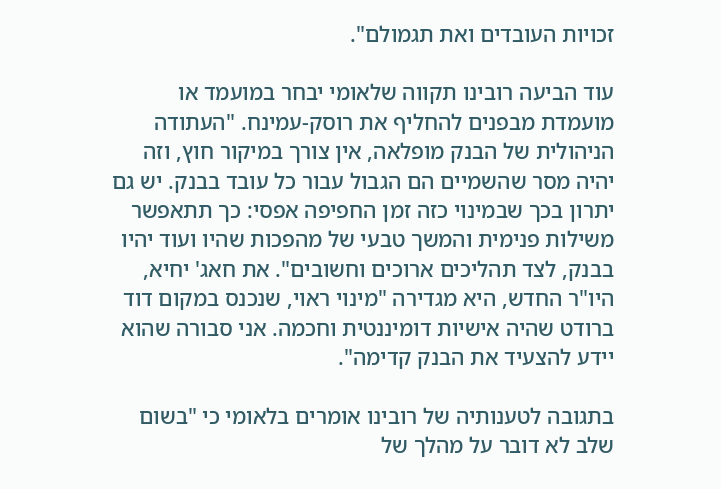זכויות העובדים ואת תגמולם".

עוד הביעה רובינו תקווה שלאומי יבחר במועמד או מועמדת מבפנים להחליף את רוסק-עמינח. "העתודה הניהולית של הבנק מופלאה, אין צורך במיקור חוץ, וזה יהיה מסר שהשמיים הם הגבול עבור כל עובד בבנק. יש גם יתרון בכך שבמינוי כזה זמן החפיפה אפסי: כך תתאפשר משילות פנימית והמשך טבעי של מהפכות שהיו ועוד יהיו בבנק, לצד תהליכים ארוכים וחשובים". את חאג' יחיא, היו"ר החדש, היא מגדירה "מינוי ראוי, שנכנס במקום דוד ברודט שהיה אישיות דומיננטית וחכמה. אני סבורה שהוא יידע להצעיד את הבנק קדימה".

בתגובה לטענותיה של רובינו אומרים בלאומי כי "בשום שלב לא דובר על מהלך של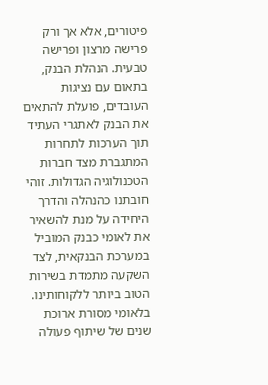פיטורים, אלא אך ורק פרישה מרצון ופרישה טבעית. הנהלת הבנק, בתאום עם נציגות העובדים, פועלת להתאים את הבנק לאתגרי העתיד תוך הערכות לתחרות המתגברת מצד חברות הטכנולוגיה הגדולות. זוהי חובתנו כהנהלה והדרך היחידה על מנת להשאיר את לאומי כבנק המוביל במערכת הבנקאית, לצד השקעה מתמדת בשירות הטוב ביותר ללקוחותינו. בלאומי מסורת ארוכת שנים של שיתוף פעולה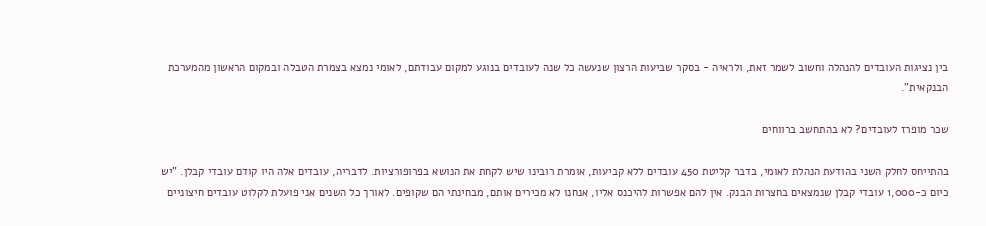בין נציגות העובדים להנהלה וחשוב לשמר זאת, ולראיה - בסקר שביעות הרצון שנעשה כל שנה לעובדים בנוגע למקום עבודתם, לאומי נמצא בצמרת הטבלה ובמקום הראשון מהמערכת הבנקאית".

שכר מופרז לעובדים? לא בהתחשב ברווחים

בהתייחס לחלק השני בהודעת הנהלת לאומי, בדבר קליטת 450 עובדים ללא קביעות, אומרת רובינו שיש לקחת את הנושא בפרופורציות. לדבריה, עובדים אלה היו קודם עובדי קבלן. "יש כיום כ-1,000 עובדי קבלן שנמצאים בחצרות הבנק. אין להם אפשרות להיכנס אליו, אנחנו לא מכירים אותם, מבחינתי הם שקופים. לאורך כל השנים אני פועלת לקלוט עובדים חיצוניים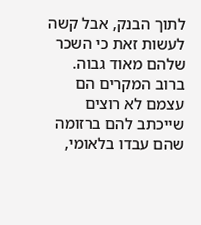לתוך הבנק, אבל קשה לעשות זאת כי השכר שלהם מאוד גבוה. ברוב המקרים הם עצמם לא רוצים שייכתב להם ברזומה שהם עבדו בלאומי,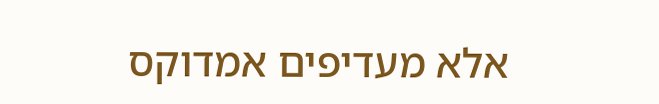אלא מעדיפים אמדוקס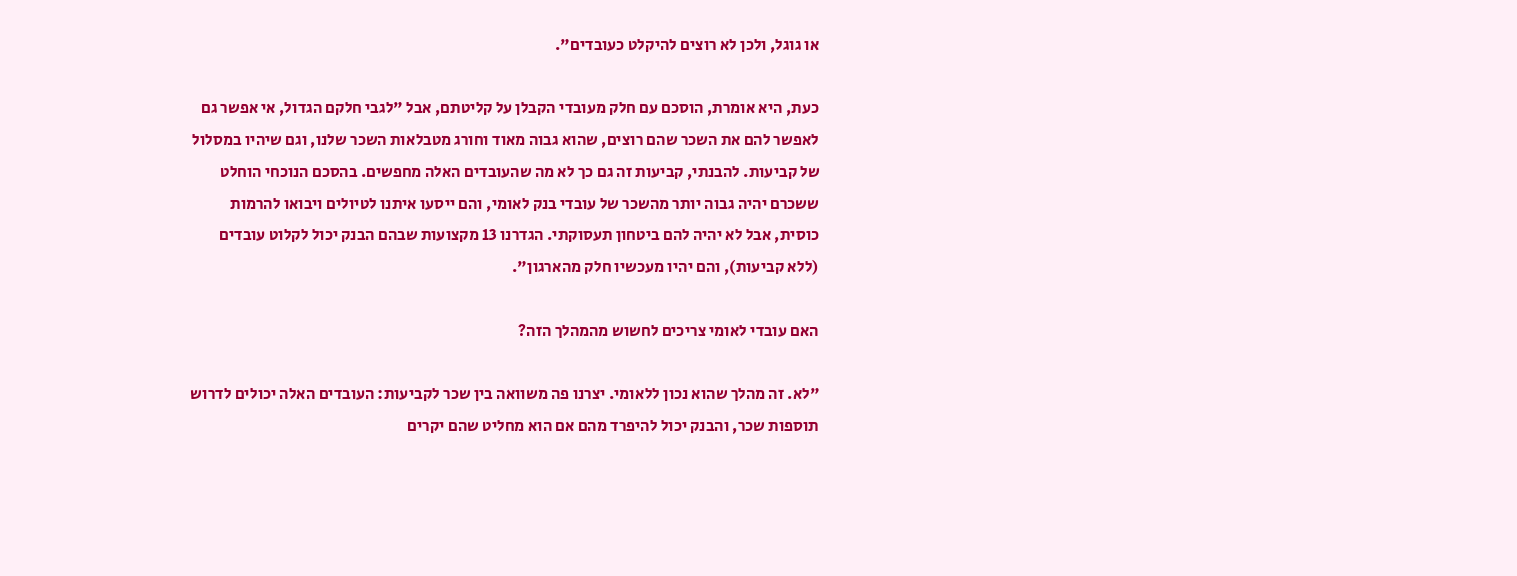או גוגל, ולכן לא רוצים להיקלט כעובדים".

כעת, היא אומרת, הוסכם עם חלק מעובדי הקבלן על קליטתם, אבל "לגבי חלקם הגדול, אי אפשר גם לאפשר להם את השכר שהם רוצים, שהוא גבוה מאוד וחורג מטבלאות השכר שלנו, וגם שיהיו במסלול של קביעות. להבנתי, קביעות זה גם כך לא מה שהעובדים האלה מחפשים. בהסכם הנוכחי הוחלט ששכרם יהיה גבוה יותר מהשכר של עובדי בנק לאומי, והם ייסעו איתנו לטיולים ויבואו להרמות כוסית, אבל לא יהיה להם ביטחון תעסוקתי. הגדרנו 13 מקצועות שבהם הבנק יכול לקלוט עובדים (ללא קביעות), והם יהיו מעכשיו חלק מהארגון".

האם עובדי לאומי צריכים לחשוש מהמהלך הזה?

"לא. זה מהלך שהוא נכון ללאומי. יצרנו פה משוואה בין שכר לקביעות: העובדים האלה יכולים לדרוש תוספות שכר, והבנק יכול להיפרד מהם אם הוא מחליט שהם יקרים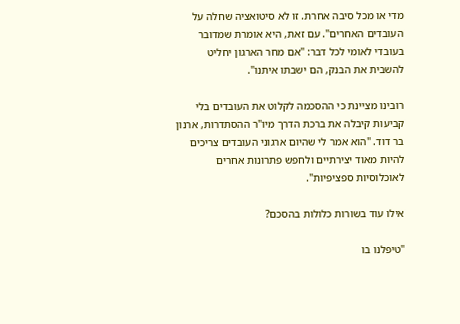מדי או מכל סיבה אחרת. זו לא סיטואציה שחלה על העובדים האחרים". עם זאת, היא אומרת שמדובר בעובדי לאומי לכל דבר: "אם מחר הארגון יחליט להשבית את הבנק, הם ישבתו איתנו".

רובינו מציינת כי ההסכמה לקלוט את העובדים בלי קביעות קיבלה את ברכת הדרך מיו"ר ההסתדרות, ארנון בר דוד. "הוא אמר לי שהיום ארגוני העובדים צריכים להיות מאוד יצירתיים ולחפש פתרונות אחרים לאוכלוסיות ספציפיות".

אילו עוד בשורות כלולות בהסכם?

"טיפלנו בו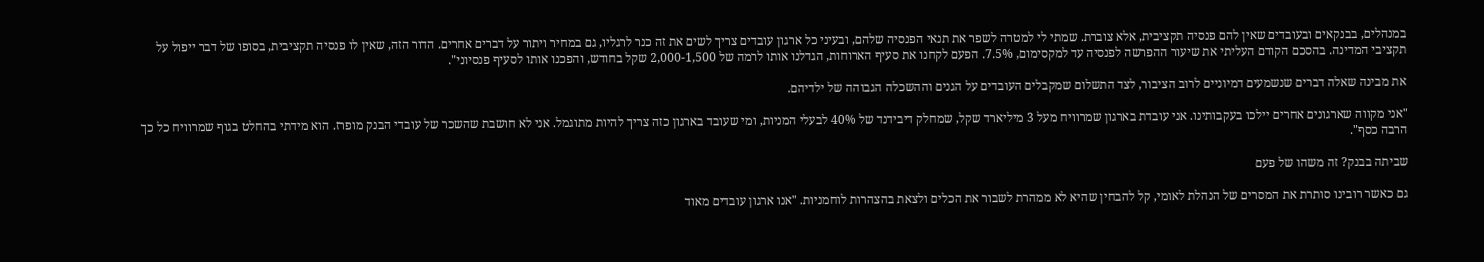במנהלים, בבנקאים ובעובדים שאין להם פנסיה תקציבית, אלא צוברת. שמתי לי למטרה לשפר את תנאי הפנסיה שלהם, ובעיני כל ארגון עובדים צריך לשים את זה כנר לרגליו, גם במחיר ויתור על דברים אחרים. הדור הזה, שאין לו פנסיה תקציבית, בסופו של דבר ייפול על תקציבי המדינה. בהסכם הקודם העליתי את שיעור ההפרשה לפנסיה עד למקסימום, 7.5%. הפעם לקחנו את סעיף הארוחות, הגדלנו אותו לרמה של 2,000-1,500 שקל בחודש, והפכנו אותו לסעיף פנסיוני".

את מבינה שאלה דברים שנשמעים דמיוניים לרוב הציבור, לצד התשלום שמקבלים העובדים על הגנים וההשכלה הגבוהה של ילדיהם.

"אני מקווה שארגונים אחרים יילכו בעקבותינו. אני עובדת בארגון שמרוויח מעל 3 מיליארד שקל, שמחלק דיבידנד של 40% לבעלי המניות, ומי שעובד בארגון כזה צריך להיות מתוגמל. אני לא חושבת שהשכר של עובדי הבנק מופרז. הוא מידתי בהחלט בגוף שמרוויח כל כך הרבה כסף".

שביתה בבנק? זה משהו של פעם

גם כאשר רובינו סותרת את המסרים של הנהלת לאומי, קל להבחין שהיא לא ממהרת לשבור את הכלים ולצאת בהצהרות לוחמניות. "אנו ארגון עובדים מאוד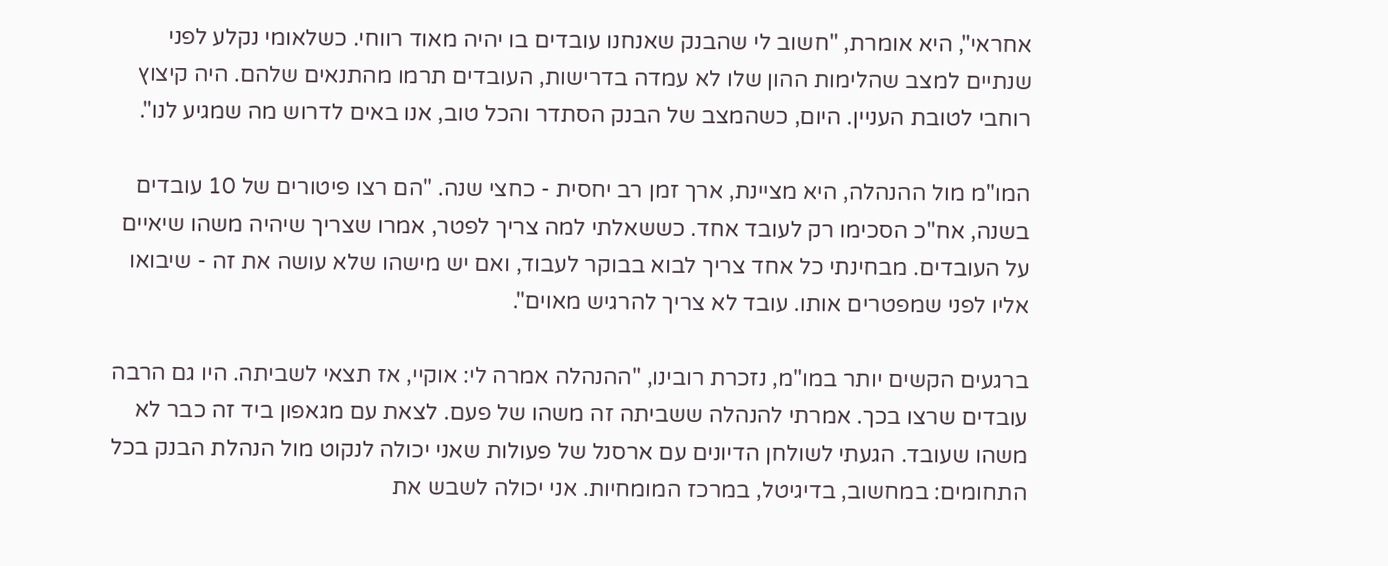אחראי", היא אומרת, "חשוב לי שהבנק שאנחנו עובדים בו יהיה מאוד רווחי. כשלאומי נקלע לפני שנתיים למצב שהלימות ההון שלו לא עמדה בדרישות, העובדים תרמו מהתנאים שלהם. היה קיצוץ רוחבי לטובת העניין. היום, כשהמצב של הבנק הסתדר והכל טוב, אנו באים לדרוש מה שמגיע לנו".

המו"מ מול ההנהלה, היא מציינת, ארך זמן רב יחסית - כחצי שנה. "הם רצו פיטורים של 10 עובדים בשנה, אח"כ הסכימו רק לעובד אחד. כששאלתי למה צריך לפטר, אמרו שצריך שיהיה משהו שיאיים על העובדים. מבחינתי כל אחד צריך לבוא בבוקר לעבוד, ואם יש מישהו שלא עושה את זה - שיבואו אליו לפני שמפטרים אותו. עובד לא צריך להרגיש מאוים".

ברגעים הקשים יותר במו"מ, נזכרת רובינו, "ההנהלה אמרה לי: אוקיי, אז תצאי לשביתה. היו גם הרבה עובדים שרצו בכך. אמרתי להנהלה ששביתה זה משהו של פעם. לצאת עם מגאפון ביד זה כבר לא משהו שעובד. הגעתי לשולחן הדיונים עם ארסנל של פעולות שאני יכולה לנקוט מול הנהלת הבנק בכל התחומים: במחשוב, בדיגיטל, במרכז המומחיות. אני יכולה לשבש את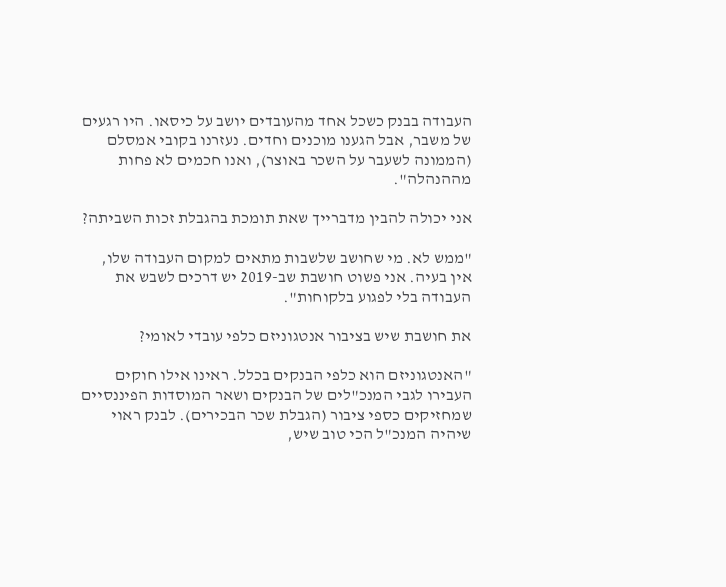העבודה בבנק כשכל אחד מהעובדים יושב על כיסאו. היו רגעים של משבר, אבל הגענו מוכנים וחדים. נעזרנו בקובי אמסלם (הממונה לשעבר על השכר באוצר), ואנו חכמים לא פחות מההנהלה".

אני יכולה להבין מדברייך שאת תומכת בהגבלת זכות השביתה?

"ממש לא. מי שחושב שלשבות מתאים למקום העבודה שלו, אין בעיה. אני פשוט חושבת שב-2019 יש דרכים לשבש את העבודה בלי לפגוע בלקוחות".

את חושבת שיש בציבור אנטגוניזם כלפי עובדי לאומי?

"האנטגוניזם הוא כלפי הבנקים בכלל. ראינו אילו חוקים העבירו לגבי המנכ"לים של הבנקים ושאר המוסדות הפיננסיים שמחזיקים כספי ציבור (הגבלת שכר הבכירים). לבנק ראוי שיהיה המנכ"ל הכי טוב שיש,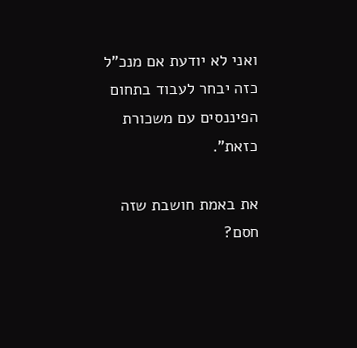ואני לא יודעת אם מנכ"ל כזה יבחר לעבוד בתחום הפיננסים עם משכורת כזאת".

את באמת חושבת שזה חסם?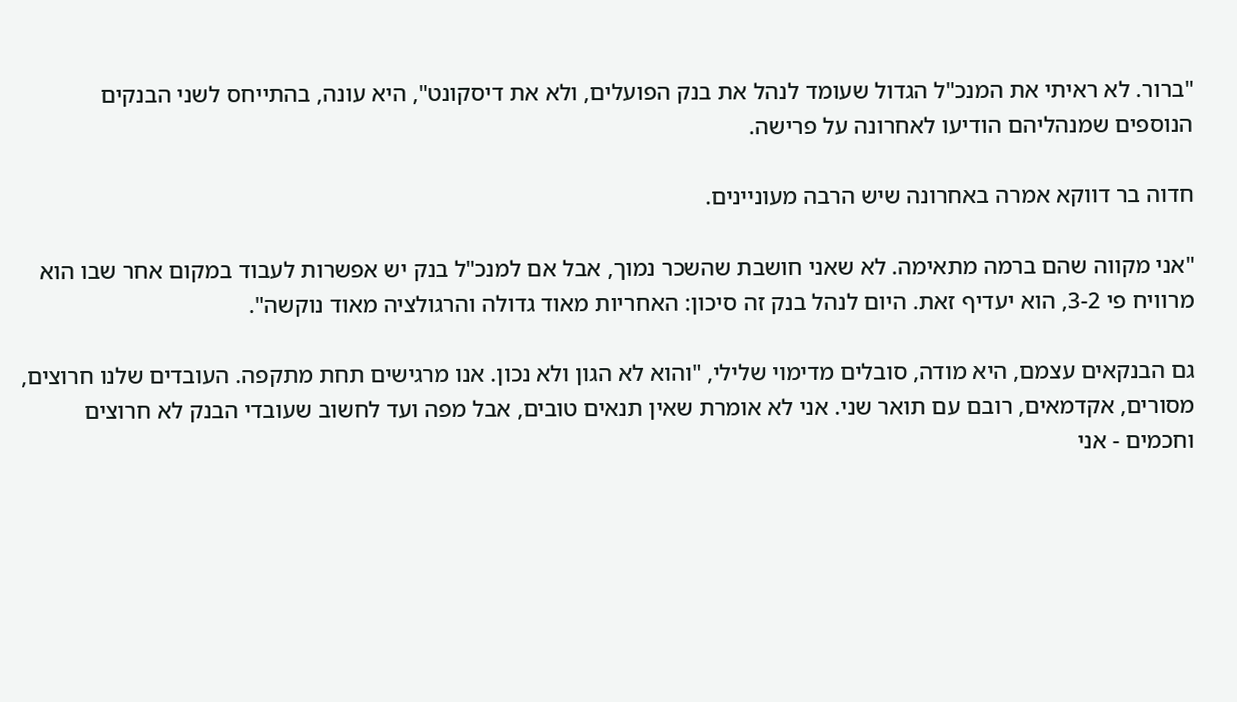"ברור. לא ראיתי את המנכ"ל הגדול שעומד לנהל את בנק הפועלים, ולא את דיסקונט", היא עונה, בהתייחס לשני הבנקים הנוספים שמנהליהם הודיעו לאחרונה על פרישה.

חדוה בר דווקא אמרה באחרונה שיש הרבה מעוניינים.

"אני מקווה שהם ברמה מתאימה. לא שאני חושבת שהשכר נמוך, אבל אם למנכ"ל בנק יש אפשרות לעבוד במקום אחר שבו הוא מרוויח פי 3-2, הוא יעדיף זאת. היום לנהל בנק זה סיכון: האחריות מאוד גדולה והרגולציה מאוד נוקשה".

גם הבנקאים עצמם, היא מודה, סובלים מדימוי שלילי, "והוא לא הגון ולא נכון. אנו מרגישים תחת מתקפה. העובדים שלנו חרוצים, מסורים, אקדמאים, רובם עם תואר שני. אני לא אומרת שאין תנאים טובים, אבל מפה ועד לחשוב שעובדי הבנק לא חרוצים וחכמים - אני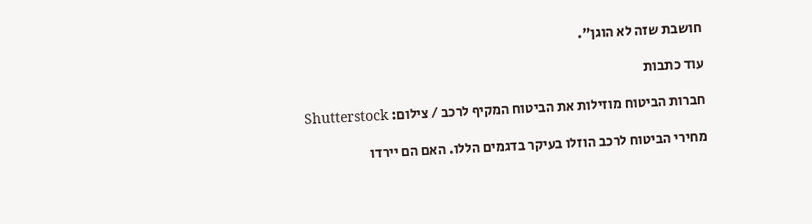חושבת שזה לא הוגן".

עוד כתבות

חברות הביטוח מוזילות את הביטוח המקיף לרכב / צילום: Shutterstock

מחירי הביטוח לרכב הוזלו בעיקר בדגמים הללו. האם הם יירדו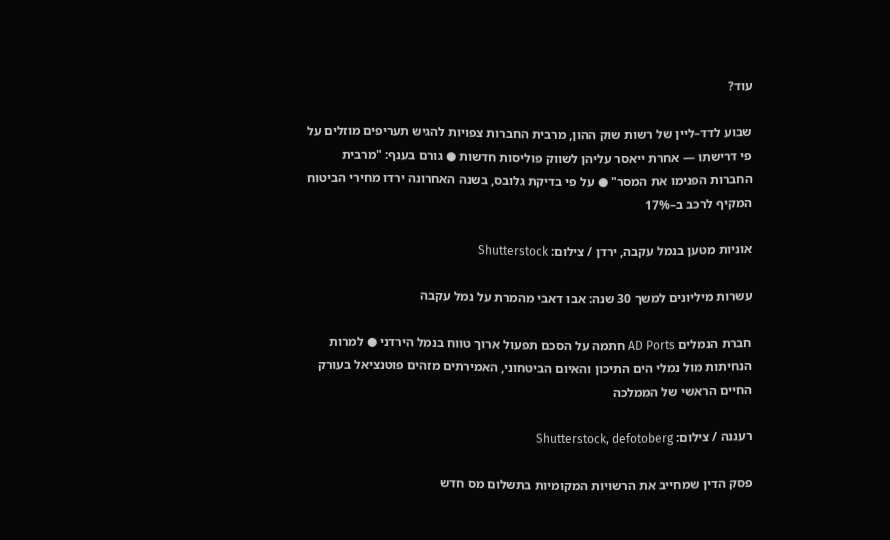עוד?

שבוע לדד–ליין של רשות שוק ההון, מרבית החברות צפויות להגיש תעריפים מוזלים על פי דרישתו — אחרת ייאסר עליהן לשווק פוליסות חדשות ● גורם בענף: "מרבית החברות הפנימו את המסר" ● על פי בדיקת גלובס, בשנה האחרונה ירדו מחירי הביטוח המקיף לרכב ב–17%

אוניות מטען בנמל עקבה, ירדן / צילום: Shutterstock

עשרות מיליונים למשך 30 שנה: אבו דאבי מהמרת על נמל עקבה

חברת הנמלים AD Ports חתמה על הסכם תפעול ארוך טווח בנמל הירדני ● למרות הנחיתות מול נמלי הים התיכון והאיום הביטחוני, האמירתים מזהים פוטנציאל בעורק החיים הראשי של הממלכה

רעננה / צילום: Shutterstock, defotoberg

פסק הדין שמחייב את הרשויות המקומיות בתשלום מס חדש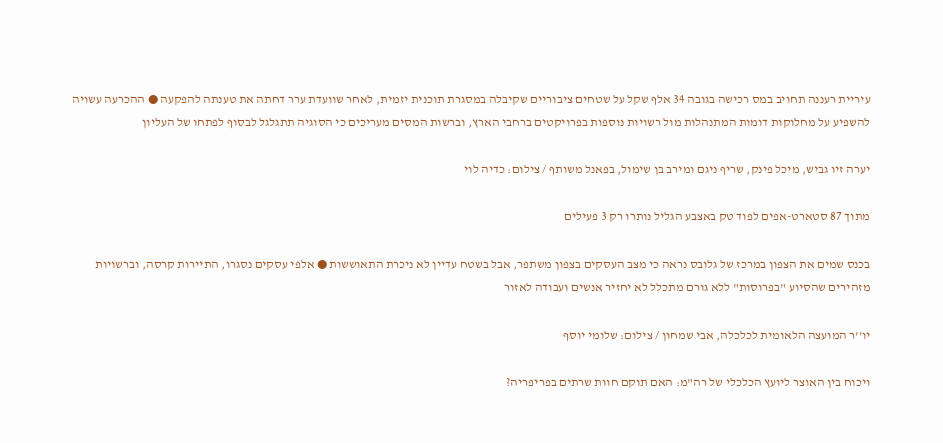עיריית רעננה תחויב במס רכישה בגובה 34 אלף שקל על שטחים ציבוריים שקיבלה במסגרת תוכנית יזמית, לאחר שוועדת ערר דחתה את טענתה להפקעה ● ההכרעה עשויה להשפיע על מחלוקות דומות המתנהלות מול רשויות נוספות בפרויקטים ברחבי הארץ, וברשות המסים מעריכים כי הסוגיה תתגלגל לבסוף לפתחו של העליון

יערה זיו גביש, מיכל פינק, שריף ניגם ומירב בן שימול, בפאנל משותף / צילום: כדיה לוי

מתוך 87 סטארט-אפים לפוד טק באצבע הגליל נותרו רק 3 פעילים

בכנס שמים את הצפון במרכז של גלובס נראה כי מצב העסקים בצפון משתפר, אבל בשטח עדיין לא ניכרת התאוששות ● אלפי עסקים נסגרו, התיירות קרסה, וברשויות מזהירים שהסיוע "בפרוסות" ללא גורם מתכלל לא יחזיר אנשים ועבודה לאזור

יו''ר המועצה הלאומית לכלכלה, אבי שמחון / צילום: שלומי יוסף

ויכוח בין האוצר ליועץ הכלכלי של רה"מ: האם תוקם חוות שרתים בפריפריה?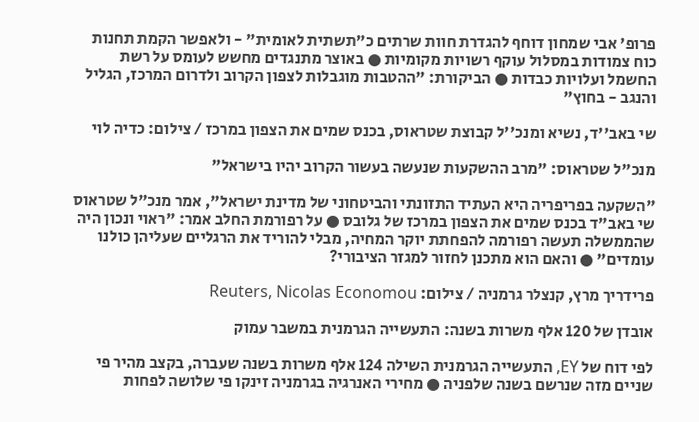פרופ' אבי שמחון דוחף להגדרת חוות שרתים כ"תשתית לאומית" - ולאפשר הקמת תחנות כוח צמודות במסלול עוקף רשויות מקומיות ● באוצר מתנגדים מחשש לעומס על רשת החשמל ועלויות כבדות ● הביקורת: "ההטבות מוגבלות לצפון הקרוב ולדרום המרכז, הגליל והנגב - בחוץ"

שי באב''ד, נשיא ומנכ''ל קבוצת שטראוס, בכנס שמים את הצפון במרכז / צילום: כדיה לוי

מנכ"ל שטראוס: "מרב ההשקעות שנעשה בעשור הקרוב יהיו בישראל"

"השקעה בפריפריה היא העתיד התזונתי והביטחוני של מדינת ישראל", אמר מנכ"ל שטראוס שי באב"ד בכנס שמים את הצפון במרכז של גלובס ● על רפורמת החלב אמר: "ראוי ונכון היה שהממשלה תעשה רפורמה להפחתת יוקר המחיה, מבלי להוריד את הרגליים שעליהן כולנו עומדים" ● והאם הוא מתכנן לחזור למגזר הציבורי?

פרידריך מרץ, קנצלר גרמניה / צילום: Reuters, Nicolas Economou

אובדן של 120 אלף משרות בשנה: התעשייה הגרמנית במשבר עמוק

לפי דוח של EY, התעשייה הגרמנית השילה 124 אלף משרות בשנה שעברה, בקצב מהיר פי שניים מזה שנרשם בשנה שלפניה ● מחירי האנרגיה בגרמניה זינקו פי שלושה לפחות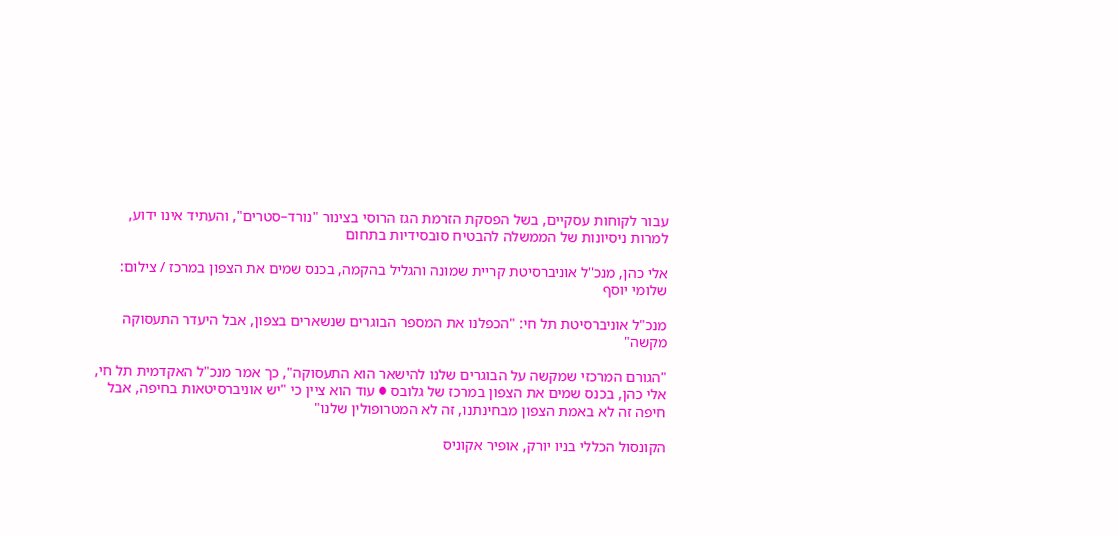עבור לקוחות עסקיים, בשל הפסקת הזרמת הגז הרוסי בצינור "נורד–סטרים", והעתיד אינו ידוע, למרות ניסיונות של הממשלה להבטיח סובסידיות בתחום

אלי כהן, מנכ''ל אוניברסיטת קריית שמונה והגליל בהקמה, בכנס שמים את הצפון במרכז / צילום: שלומי יוסף

מנכ"ל אוניברסיטת תל חי: "הכפלנו את המספר הבוגרים שנשארים בצפון, אבל היעדר התעסוקה מקשה"

"הגורם המרכזי שמקשה על הבוגרים שלנו להישאר הוא התעסוקה", כך אמר מנכ"ל האקדמית תל חי, אלי כהן, בכנס שמים את הצפון במרכז של גלובס ● עוד הוא ציין כי "יש אוניברסיטאות בחיפה, אבל חיפה זה לא באמת הצפון מבחינתנו, זה לא המטרופולין שלנו"

הקונסול הכללי בניו יורק, אופיר אקוניס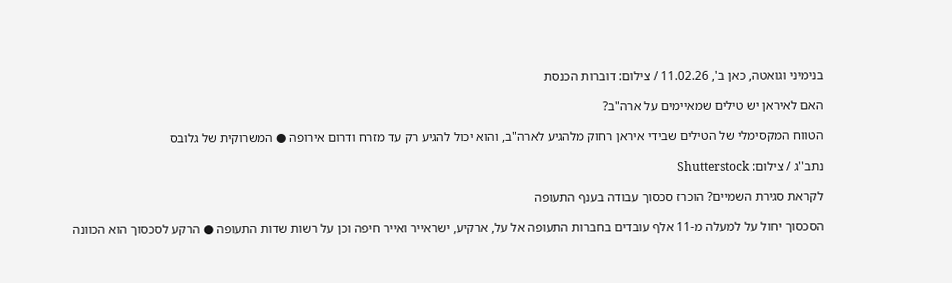בנימיני וגואטה, כאן ב', 11.02.26 / צילום: דוברות הכנסת

האם לאיראן יש טילים שמאיימים על ארה"ב?

הטווח המקסימלי של הטילים שבידי איראן רחוק מלהגיע לארה"ב, והוא יכול להגיע רק עד מזרח ודרום אירופה ● המשרוקית של גלובס

נתב''ג / צילום: Shutterstock

לקראת סגירת השמיים? הוכרז סכסוך עבודה בענף התעופה

הסכסוך יחול על למעלה מ-11 אלף עובדים בחברות התעופה אל על, ארקיע, ישראייר ואייר חיפה וכן על רשות שדות התעופה ● הרקע לסכסוך הוא הכוונה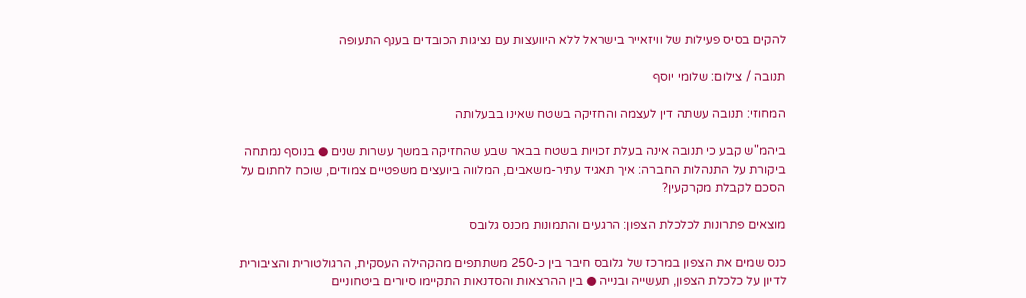להקים בסיס פעילות של וויזאייר בישראל ללא היוועצות עם נציגות הכובדים בענף התעופה

תנובה / צילום: שלומי יוסף

המחוזי: תנובה עשתה דין לעצמה והחזיקה בשטח שאינו בבעלותה

ביהמ"ש קבע כי תנובה אינה בעלת זכויות בשטח בבאר שבע שהחזיקה במשך עשרות שנים ● בנוסף נמתחה ביקורת על התנהלות החברה: איך תאגיד עתיר-משאבים, המלווה ביועצים משפטיים צמודים, שוכח לחתום על הסכם לקבלת מקרקעין?

מוצאים פתרונות לכלכלת הצפון: הרגעים והתמונות מכנס גלובס

כנס שמים את הצפון במרכז של גלובס חיבר בין כ-250 משתתפים מהקהילה העסקית, הרגולטורית והציבורית לדיון על כלכלת הצפון, תעשייה ובנייה ● בין ההרצאות והסדנאות התקיימו סיורים ביטחוניים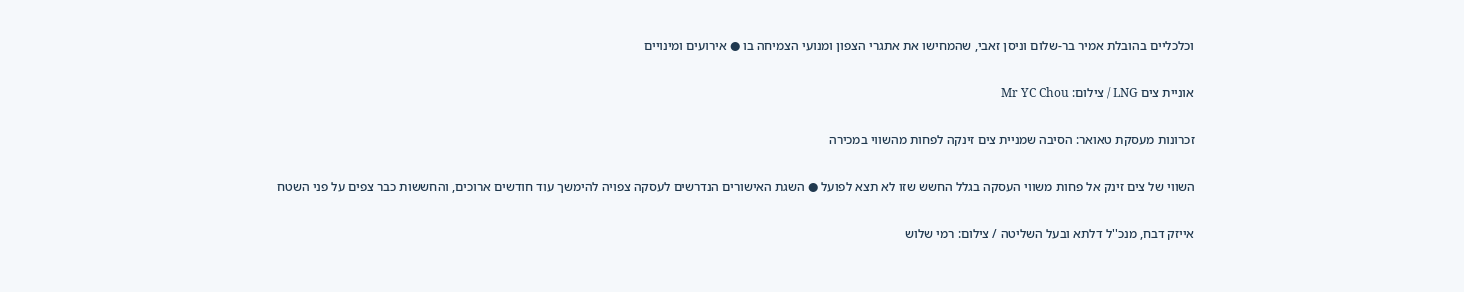וכלכליים בהובלת אמיר בר-שלום וניסן זאבי, שהמחישו את אתגרי הצפון ומנועי הצמיחה בו ● אירועים ומינויים

אוניית צים LNG / צילום: Mr YC Chou

זכרונות מעסקת טאואר: הסיבה שמניית צים זינקה לפחות מהשווי במכירה

השווי של צים זינק אל פחות משווי העסקה בגלל החשש שזו לא תצא לפועל ● השגת האישורים הנדרשים לעסקה צפויה להימשך עוד חודשים ארוכים, והחששות כבר צפים על פני השטח

אייזק דבח, מנכ''ל דלתא ובעל השליטה / צילום: רמי שלוש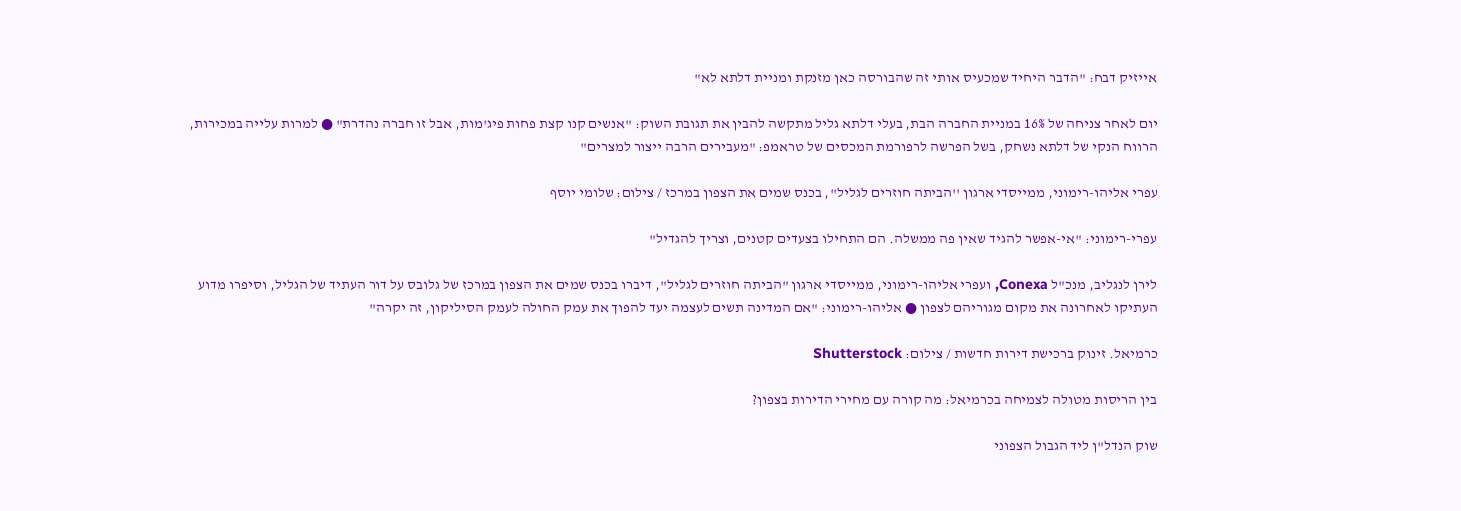אייזיק דבח: "הדבר היחיד שמכעיס אותי זה שהבורסה כאן מזנקת ומניית דלתא לא"

יום לאחר צניחה של 16% במניית החברה הבת, בעלי דלתא גליל מתקשה להבין את תגובת השוק: "אנשים קנו קצת פחות פיג'מות, אבל זו חברה נהדרת" ● למרות עלייה במכירות, הרווח הנקי של דלתא נשחק, בשל הפרשה לרפורמת המכסים של טראמפ: "מעבירים הרבה ייצור למצרים"

עפרי אליהו-רימוני, ממייסדי ארגון ''הביתה חוזרים לגליל'', בכנס שמים את הצפון במרכז / צילום: שלומי יוסף

עפרי-רימוני: "אי-אפשר להגיד שאין פה ממשלה. הם התחילו בצעדים קטנים, וצריך להגדיל"

לירן לנגליב, מנכ"ל Conexa, ועפרי אליהו-רימוני, ממייסדי ארגון "הביתה חוזרים לגליל", דיברו בכנס שמים את הצפון במרכז של גלובס על דור העתיד של הגליל, וסיפרו מדוע העתיקו לאחרונה את מקום מגוריהם לצפון ● אליהו-רימוני: "אם המדינה תשים לעצמה יעד להפוך את עמק החולה לעמק הסיליקון, זה יקרה"

כרמיאל. זינוק ברכישת דירות חדשות / צילום: Shutterstock

בין הריסות מטולה לצמיחה בכרמיאל: מה קורה עם מחירי הדירות בצפון?

שוק הנדל"ן ליד הגבול הצפוני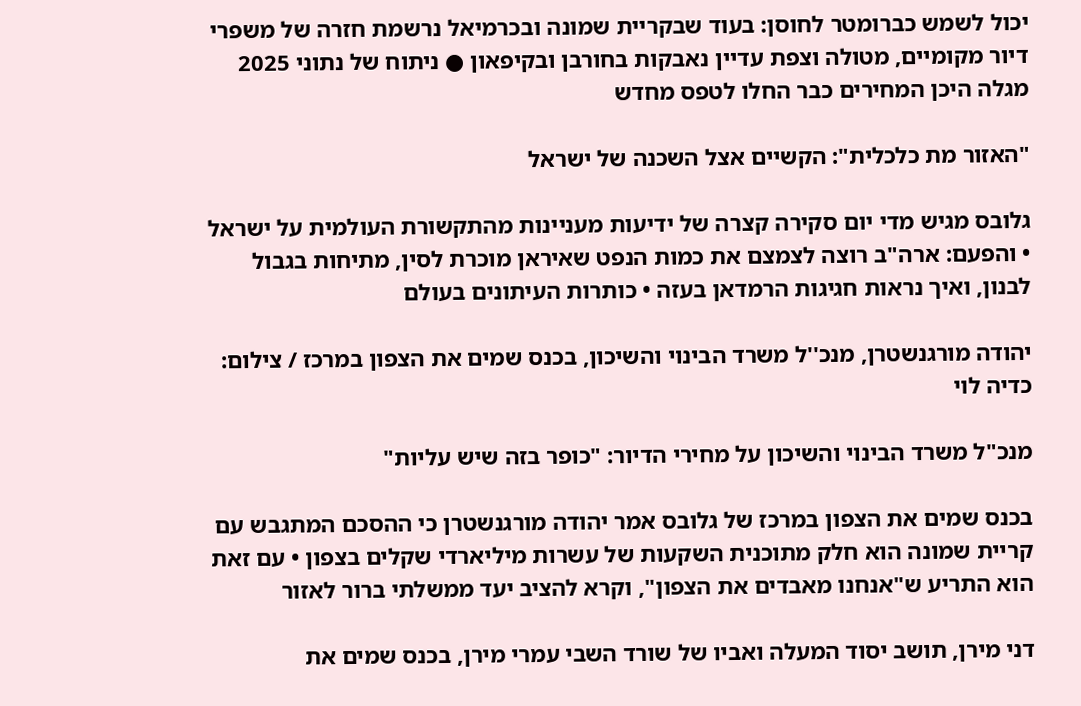יכול לשמש כברומטר לחוסן: בעוד שבקריית שמונה ובכרמיאל נרשמת חזרה של משפרי דיור מקומיים, מטולה וצפת עדיין נאבקות בחורבן ובקיפאון ● ניתוח של נתוני 2025 מגלה היכן המחירים כבר החלו לטפס מחדש

"האזור מת כלכלית": הקשיים אצל השכנה של ישראל

גלובס מגיש מדי יום סקירה קצרה של ידיעות מעניינות מהתקשורת העולמית על ישראל • והפעם: ארה"ב רוצה לצמצם את כמות הנפט שאיראן מוכרת לסין, מתיחות בגבול לבנון, ואיך נראות חגיגות הרמדאן בעזה • כותרות העיתונים בעולם

יהודה מורגנשטרן, מנכ''ל משרד הבינוי והשיכון, בכנס שמים את הצפון במרכז / צילום: כדיה לוי

מנכ"ל משרד הבינוי והשיכון על מחירי הדיור: "כופר בזה שיש עליות"

בכנס שמים את הצפון במרכז של גלובס אמר יהודה מורגנשטרן כי ההסכם המתגבש עם קריית שמונה הוא חלק מתוכנית השקעות של עשרות מיליארדי שקלים בצפון • עם זאת הוא התריע ש"אנחנו מאבדים את הצפון", וקרא להציב יעד ממשלתי ברור לאזור

דני מירן, תושב יסוד המעלה ואביו של שורד השבי עמרי מירן, בכנס שמים את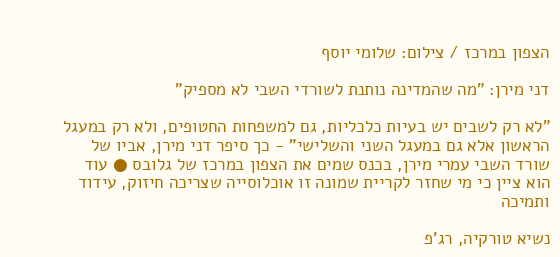הצפון במרכז / צילום: שלומי יוסף

דני מירן: "מה שהמדינה נותנת לשורדי השבי לא מספיק"

"לא רק לשבים יש בעיות כלכליות, גם למשפחות החטופים, ולא רק במעגל הראשון אלא גם במעגל השני והשלישי" - כך סיפר דני מירן, אביו של שורד השבי עמרי מירן, בכנס שמים את הצפון במרכז של גלובס ● עוד הוא ציין כי מי שחזר לקריית שמונה זו אוכלוסייה שצריכה חיזוק, עידוד ותמיכה

נשיא טורקיה, רג'פ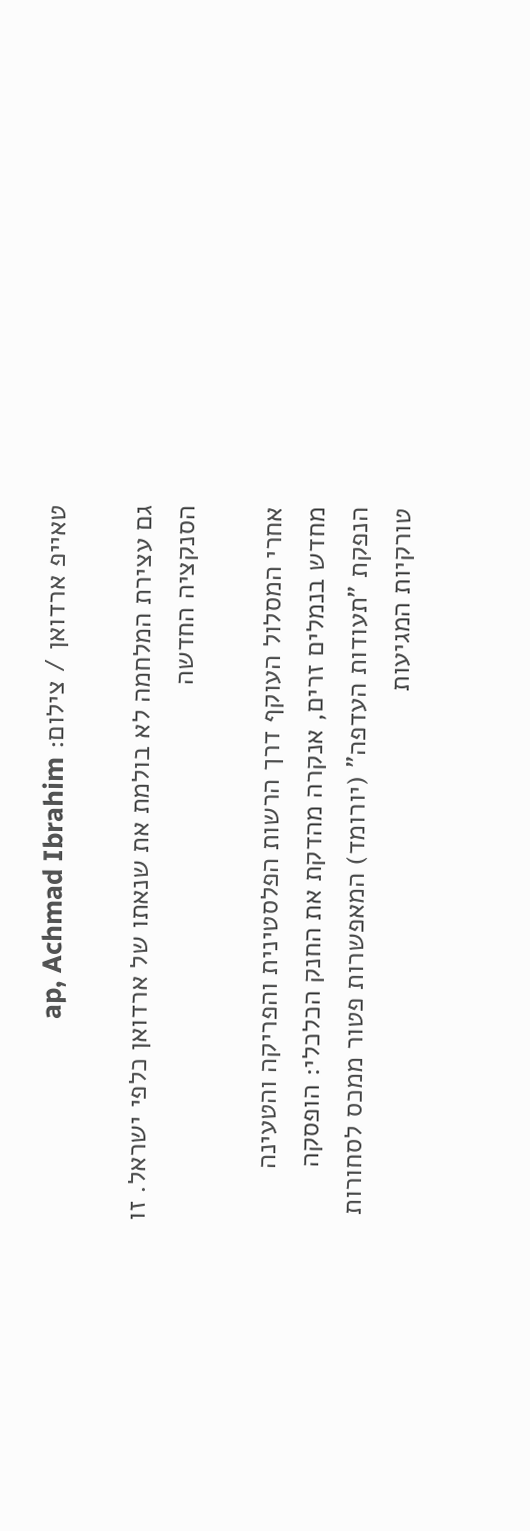טאייפ ארדואן / צילום: ap, Achmad Ibrahim

גם עצירת המלחמה לא בולמת את שנאתו של ארדואן כלפי ישראל. זו הסנקציה החדשה

אחרי המסלול העוקף דרך הרשות הפלסטינית והפריקה והטעינה מחדש בנמלים זרים, אנקרה מהדקת את החנק הכלכלי: הופסקה הנפקת "תעודות העדפה" (יורומד) המאפשרות פטור ממכס לסחורות טורקיות המגיעות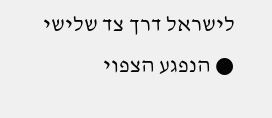לישראל דרך צד שלישי ● הנפגע הצפוי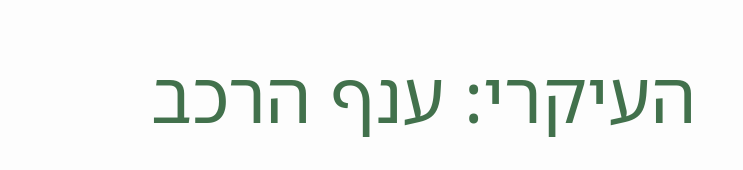העיקרי: ענף הרכב